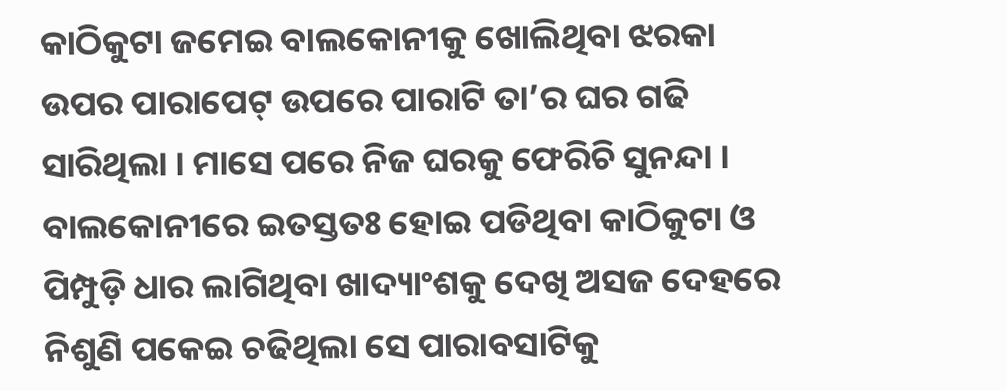କାଠିକୁଟା ଜମେଇ ବାଲକୋନୀକୁ ଖୋଲିଥିବା ଝରକା ଉପର ପାରାପେଟ୍ ଉପରେ ପାରାଟି ତା’ର ଘର ଗଢି ସାରିଥିଲା । ମାସେ ପରେ ନିଜ ଘରକୁ ଫେରିଚି ସୁନନ୍ଦା । ବାଲକୋନୀରେ ଇତସ୍ତତଃ ହୋଇ ପଡିଥିବା କାଠିକୁଟା ଓ ପିମ୍ପୁଡ଼ି ଧାର ଲାଗିଥିବା ଖାଦ୍ୟାଂଶକୁ ଦେଖି ଅସଜ ଦେହରେ ନିଶୁଣି ପକେଇ ଚଢିଥିଲା ସେ ପାରାବସାଟିକୁ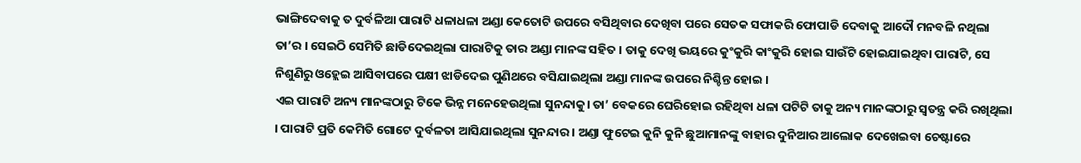ଭାଙ୍ଗିଦେବାକୁ ତ ଦୁର୍ବଳିଆ ପାରାଟି ଧଳାଧଳା ଅଣ୍ଡା କେତୋଟି ଉପରେ ବସିଥିବାର ଦେଖିବା ପରେ ସେତକ ସଫାକରି ଫୋପାଡି ଦେବାକୁ ଆଦୌ ମନବଳି ନଥିଲା ତା’ର । ସେଇଠି ସେମିତି ଛାଡିଦେଇଥିଲା ପାରାଟିକୁ ତାର ଅଣ୍ଡା ମାନଙ୍କ ସହିତ । ତାକୁ ଦେଖି ଭୟରେ କୁଂକୁରି କାଂକୁରି ହୋଇ ସାଉଁଟି ହୋଇଯାଇଥିବା ପାରାଟି, ସେ ନିଶୁଣିରୁ ଓହ୍ଲେଇ ଆସିବାପରେ ପକ୍ଷୀ ଝାଡିଦେଇ ପୁଣିଥରେ ବସିଯାଇଥିଲା ଅଣ୍ଡା ମାନଙ୍କ ଉପରେ ନିଶ୍ଚିନ୍ତ ହୋଇ ।
ଏଇ ପାରାଟି ଅନ୍ୟ ମାନଙ୍କଠାରୁ ଟିକେ ଭିନ୍ନ ମନେହେଉଥିଲା ସୁନନ୍ଦାକୁ। ତା’ ବେକରେ ଘେରିହୋଇ ରହିଥିବା ଧଳା ପଟିଟି ତାକୁ ଅନ୍ୟ ମାନଙ୍କଠାରୁ ସ୍ଵତନ୍ତ୍ର କରି ରଖିଥିଲା । ପାରାଟି ପ୍ରତି କେମିତି ଗୋଟେ ଦୁର୍ବଳତା ଆସିଯାଇଥିଲା ସୁନନ୍ଦାର । ଅଣ୍ଡା ଫୁଟେଇ କୁନି କୁନି ଛୁଆମାନଙ୍କୁ ବାହାର ଦୁନିଆର ଆଲୋକ ଦେଖେଇବା ଚେଷ୍ଟାରେ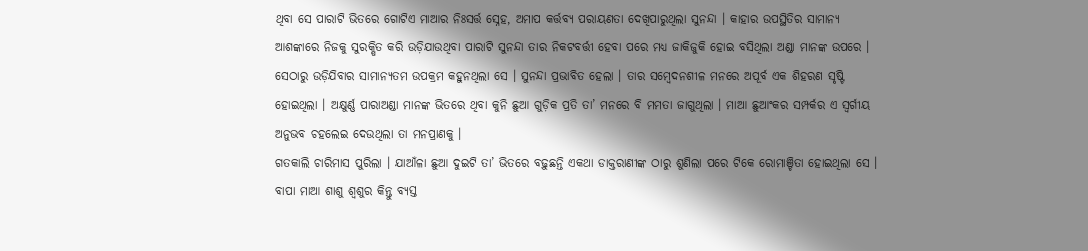ଥିବା ସେ ପାରାଟି ଭିତରେ ଗୋଟିଏ ମାଆର ନିଃସର୍ତ୍ତ ସ୍ନେହ, ଅମାପ କର୍ତ୍ତବ୍ୟ ପରାୟଣତା ଦେଖିପାରୁଥିଲା ସୁନନ୍ଦା । କାହାର ଉପସ୍ଥିତିର ସାମାନ୍ୟ ଆଶଙ୍କାରେ ନିଜକୁ ସୁରକ୍ଷିତ କରି ଉଡ଼ିଯାଉଥିବା ପାରାଟି ସୁନନ୍ଦା ତାର ନିକଟବର୍ତ୍ତୀ ହେବା ପରେ ମଧ୍ୟ ଜାକିଜୁକି ହୋଇ ବସିଥିଲା ଅଣ୍ଡା ମାନଙ୍କ ଉପରେ । ସେଠାରୁ ଉଡ଼ିଯିବାର ସାମାନ୍ୟତମ ଉପକ୍ରମ କହୁନଥିଲା ସେ । ସୁନନ୍ଦା ପ୍ରଭାବିତ ହେଲା । ତାର ସମ୍ବେଦନଶୀଳ ମନରେ ଅପୂର୍ବ ଏକ ଶିହରଣ ସୃଷ୍ଟି ହୋଇଥିଲା । ଅକ୍ଷୁର୍ଣ୍ଣ ପାରାଅଣ୍ଡା ମାନଙ୍କ ଭିତରେ ଥିବା କୁନି ଛୁଆ ଗୁଡ଼ିକ ପ୍ରତି ତା’ ମନରେ ବି ମମତା ଜାଗୁଥିଲା । ମାଆ ଛୁଆଂକର ସମ୍ପର୍କର ଏ ସ୍ୱର୍ଗୀୟ ଅନୁଭବ ଚହଲେଇ ଦେଉଥିଲା ତା ମନପ୍ରାଣକୁ ।
ଗତକାଲି ଚାରିମାସ ପୁରିଲା । ଯାଆଁଳା ଛୁଆ ଦୁଇଟି ତା’ ଭିତରେ ବଢ଼ୁଛନ୍ତି ଏକଥା ଡାକ୍ତରାଣୀଙ୍କ ଠାରୁ ଶୁଣିଲା ପରେ ଟିକେ ରୋମାଞ୍ଚିତା ହୋଇଥିଲା ସେ । ବାପା ମାଆ ଶାଶୁ ଶ୍ୱଶୁର କିନ୍ତୁ ବ୍ୟସ୍ତ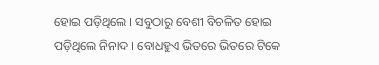ହୋଇ ପଡ଼ିଥିଲେ । ସବୁଠାରୁ ବେଶୀ ବିଚଳିତ ହୋଇ ପଡ଼ିଥିଲେ ନିନାଦ । ବୋଧହୁଏ ଭିତରେ ଭିତରେ ଟିକେ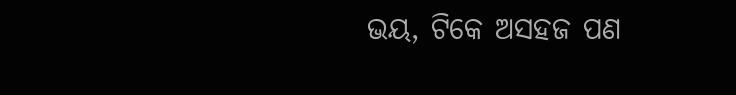ଭୟ, ଟିକେ ଅସହଜ ପଣ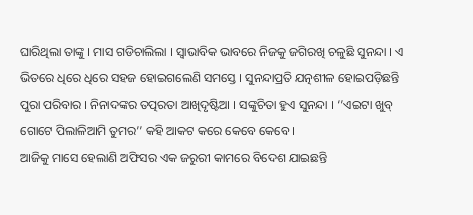ଘାରିଥିଲା ତାଙ୍କୁ । ମାସ ଗଡିଚାଲିଲା । ସ୍ଵାଭାବିକ ଭାବରେ ନିଜକୁ ଜଗିରଖି ଚଳୁଛି ସୁନନ୍ଦା । ଏ ଭିତରେ ଧିରେ ଧିରେ ସହଜ ହୋଇଗଲେଣି ସମସ୍ତେ । ସୁନନ୍ଦାପ୍ରତି ଯତ୍ନଶୀଳ ହୋଇପଡ଼ିଛନ୍ତି ପୁରା ପରିବାର । ନିନାଦଙ୍କର ତତ୍ପରତା ଆଖିଦୃଷ୍ଟିଆ । ସଙ୍କୁଚିତା ହୁଏ ସୁନନ୍ଦା । ‘’ଏଇଟା ଖୁବ୍ ଗୋଟେ ପିଲାଳିଆମି ତୁମର’’ କହି ଆକଟ କରେ କେବେ କେବେ ।
ଆଜିକୁ ମାସେ ହେଲାଣି ଅଫିସର ଏକ ଜରୁରୀ କାମରେ ବିଦେଶ ଯାଇଛନ୍ତି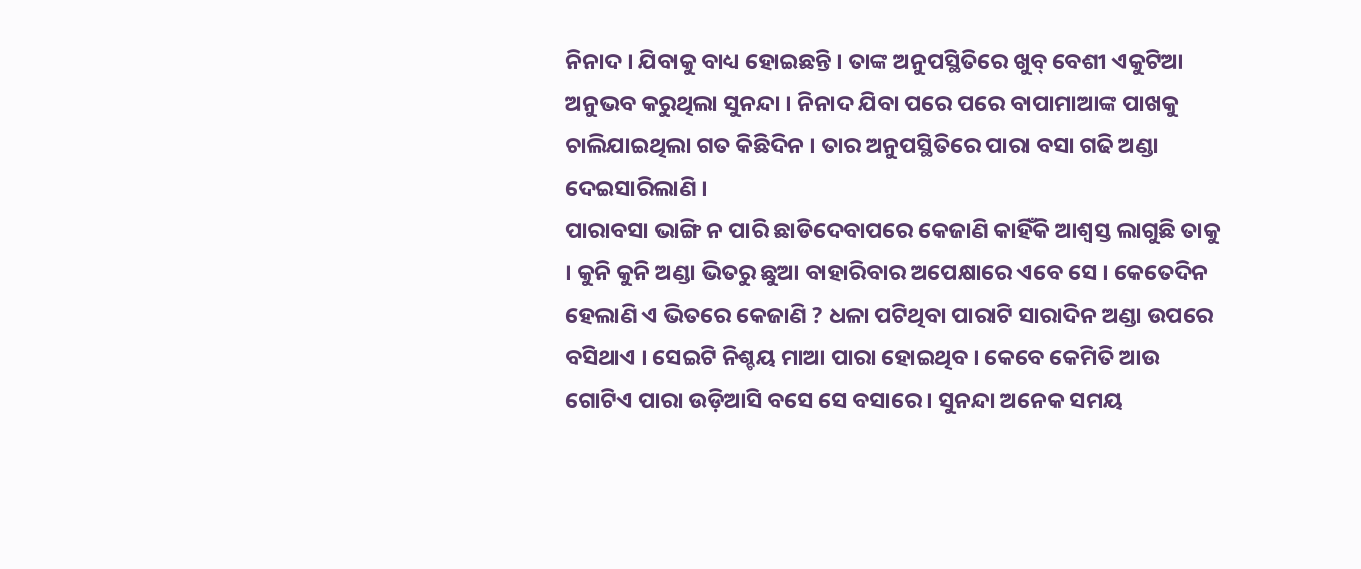ନିନାଦ । ଯିବାକୁ ବାଧ୍ୟ ହୋଇଛନ୍ତି । ତାଙ୍କ ଅନୁପସ୍ଥିତିରେ ଖୁବ୍ ବେଶୀ ଏକୁଟିଆ ଅନୁଭବ କରୁଥିଲା ସୁନନ୍ଦା । ନିନାଦ ଯିବା ପରେ ପରେ ବାପାମାଆଙ୍କ ପାଖକୁ ଚାଲିଯାଇଥିଲା ଗତ କିଛିଦିନ । ତାର ଅନୁପସ୍ଥିତିରେ ପାରା ବସା ଗଢି ଅଣ୍ଡା ଦେଇସାରିଲାଣି ।
ପାରାବସା ଭାଙ୍ଗି ନ ପାରି ଛାଡିଦେବାପରେ କେଜାଣି କାହିଁକି ଆଶ୍ୱସ୍ତ ଲାଗୁଛି ତାକୁ । କୁନି କୁନି ଅଣ୍ଡା ଭିତରୁ ଛୁଆ ବାହାରିବାର ଅପେକ୍ଷାରେ ଏବେ ସେ । କେତେଦିନ ହେଲାଣି ଏ ଭିତରେ କେଜାଣି ? ଧଳା ପଟିଥିବା ପାରାଟି ସାରାଦିନ ଅଣ୍ଡା ଉପରେ ବସିଥାଏ । ସେଇଟି ନିଶ୍ଚୟ ମାଆ ପାରା ହୋଇଥିବ । କେବେ କେମିତି ଆଉ ଗୋଟିଏ ପାରା ଉଡ଼ିଆସି ବସେ ସେ ବସାରେ । ସୁନନ୍ଦା ଅନେକ ସମୟ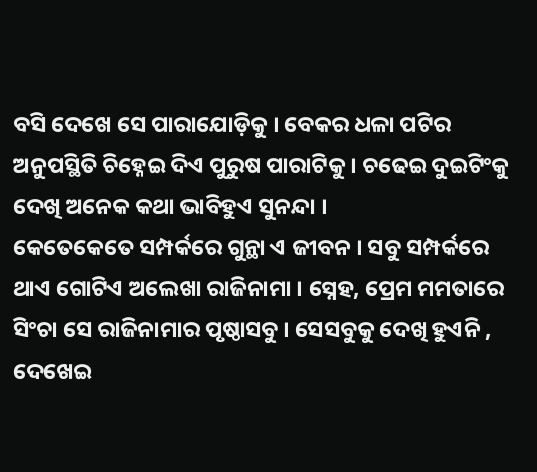ବସି ଦେଖେ ସେ ପାରାଯୋଡ଼ିକୁ । ବେକର ଧଳା ପଟିର ଅନୁପସ୍ଥିତି ଚିହ୍ନେଇ ଦିଏ ପୁରୁଷ ପାରାଟିକୁ । ଚଢେଇ ଦୁଇଟିଂକୁ ଦେଖି ଅନେକ କଥା ଭାବିହୁଏ ସୁନନ୍ଦା ।
କେତେକେତେ ସମ୍ପର୍କରେ ଗୁନ୍ଥା ଏ ଜୀବନ । ସବୁ ସମ୍ପର୍କରେ ଥାଏ ଗୋଟିଏ ଅଲେଖା ରାଜିନାମା । ସ୍ନେହ, ପ୍ରେମ ମମତାରେ ସିଂଚା ସେ ରାଜିନାମାର ପୃଷ୍ଠାସବୁ । ସେସବୁକୁ ଦେଖି ହୁଏନି , ଦେଖେଇ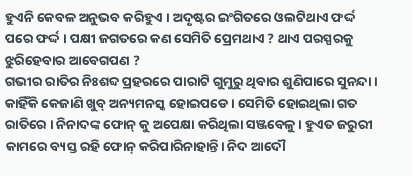ହୁଏନି କେବଳ ଅନୁଭବ କରିହୁଏ । ଅଦୃଷ୍ଟର ଇଂଗିତରେ ଓଲଟିଥାଏ ଫର୍ଦ୍ଦ ପରେ ଫର୍ଦ୍ଦ । ପକ୍ଷୀ ଜଗତରେ କଣ ସେମିତି ପ୍ରେମଥାଏ ? ଥାଏ ପରସ୍ପରକୁ ଝୁରିହେବାର ଆବେଗପଣ ?
ଗଭୀର ରାତିର ନିଃଶବ୍ଦ ପ୍ରହରରେ ପାରାଟି ଗୁମୁରୁ ଥିବାର ଶୁଣିପାରେ ସୁନନ୍ଦା । କାହିଁକି କେଜାଣି ଖୁବ୍ ଅନ୍ୟମନସ୍କ ହୋଇପଡେ । ସେମିତି ହୋଇଥିଲା ଗତ ରାତିରେ । ନିନାଦଙ୍କ ଫୋନ୍ କୁ ଅପେକ୍ଷା କରିଥିଲା ସଞ୍ଜବେଳୁ । ହୁଏତ ଜରୁରୀ କାମରେ ବ୍ୟସ୍ତ ରହି ଫୋନ୍ କରିପାରିନାହାନ୍ତି। ନିଦ ଆଦୌ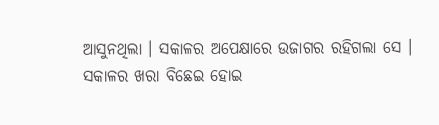ଆସୁନଥିଲା । ସକାଳର ଅପେକ୍ଷାରେ ଉଜାଗର ରହିଗଲା ସେ ।
ସକାଳର ଖରା ବିଛେଇ ହୋଇ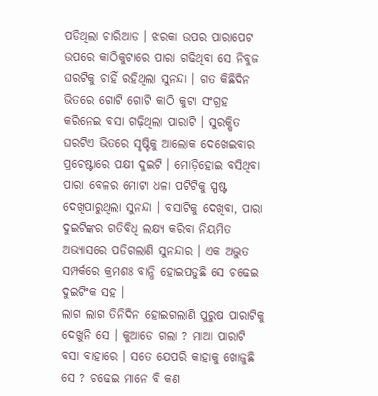ପଡିଥିଲା ଚାରିଆଡ । ଝରକା ଉପର ପାରାପେଟ ଉପରେ କାଠିକୁଟାରେ ପାରା ଗଢିଥିବା ସେ ନିବୁଜ ଘରଟିକୁ ଚାହିଁ ରହିଥିଲା ସୁନନ୍ଦା । ଗତ କିଛିଦିନ ଭିତରେ ଗୋଟି ଗୋଟି କାଠି କୁଟା ସଂଗ୍ରହ କରିନେଇ ବସା ଗଢ଼ିଥିଲା ପାରାଟି । ସୁରକ୍ଷିତ ଘରଟିଏ ଭିତରେ ସୃଷ୍ଟିକୁ ଆଲୋକ ଦେଖେଇବାର ପ୍ରଚେଷ୍ଟାରେ ପକ୍ଷୀ ଦୁଇଟି । ମୋଡ଼ିହୋଇ ବସିଥିବା ପାରା ବେଳର ମୋଟା ଧଳା ପଟିଟିକୁ ସ୍ପଷ୍ଟ ଦେଖିପାରୁଥିଲା ସୁନନ୍ଦା । ବସାଟିକୁ ଦେଖିବା, ପାରା ଦୁଇଟିଙ୍କର ଗତିବିଧି ଲକ୍ଷ୍ୟ କରିବା ନିୟମିତ ଅଭ୍ୟାସରେ ପଡିଗଲାଣି ସୁନନ୍ଦାର । ଏକ ଅଦ୍ଭୁତ ସମ୍ପର୍କରେ କ୍ରମଶଃ ବାନ୍ଧି ହୋଇପଡୁଛି ସେ ଚଢେଇ ଦୁଇଟିଂକ ସହ ।
ଲାଗ ଲାଗ ତିନିଦିନ ହୋଇଗଲାଣି ପୁରୁଷ ପାରାଟିକୁ ଦେଖୁନି ସେ । କୁଆଡେ ଗଲା ? ମାଆ ପାରାଟି ବସା ବାହାରେ । ସତେ ଯେପରି କାହାକୁ ଖୋଜୁଛି ସେ ? ଚଢେଇ ମାନେ ବି କଣ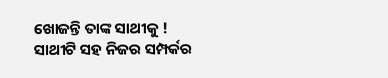ଖୋଜନ୍ତି ତାଙ୍କ ସାଥୀକୁ ! ସାଥୀଟି ସହ ନିଜର ସମ୍ପର୍କର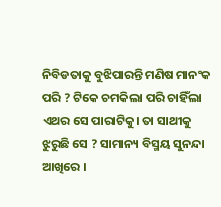ନିବିଡତାକୁ ବୁଝିପାରନ୍ତି ମଣିଷ ମାନଂକ ପରି ? ଟିକେ ଚମକିଲା ପରି ଚାହିଁଲା ଏଥର ସେ ପାରାଟିକୁ। ତା ସାଥୀକୁ ଝୁରୁଛି ସେ ? ସାମାନ୍ୟ ବିସ୍ମୟ ସୁନନ୍ଦା ଆଖିରେ ।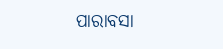ପାରାବସା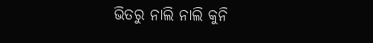ଭିତରୁ ନାଲି ନାଲି କୁନି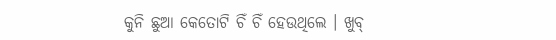କୁନି ଛୁଆ କେତୋଟି ଚିଁ ଚିଁ ହେଉଥିଲେ । ଖୁବ୍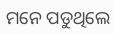ମନେ ପଡୁଥିଲେ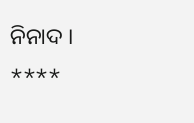ନିନାଦ ।
****